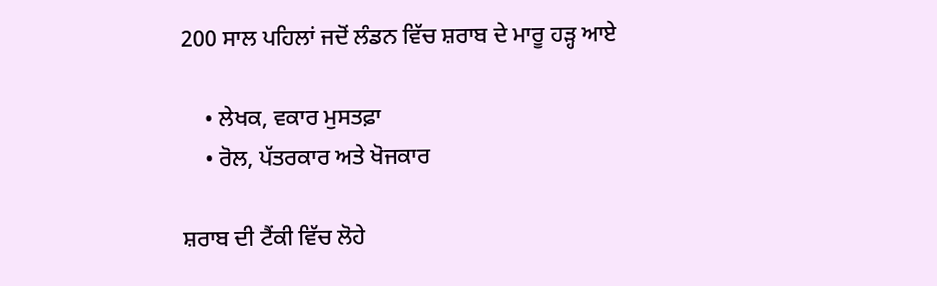200 ਸਾਲ ਪਹਿਲਾਂ ਜਦੋਂ ਲੰਡਨ ਵਿੱਚ ਸ਼ਰਾਬ ਦੇ ਮਾਰੂ ਹੜ੍ਹ ਆਏ

    • ਲੇਖਕ, ਵਕਾਰ ਮੁਸਤਫ਼ਾ
    • ਰੋਲ, ਪੱਤਰਕਾਰ ਅਤੇ ਖੋਜਕਾਰ

ਸ਼ਰਾਬ ਦੀ ਟੈਂਕੀ ਵਿੱਚ ਲੋਹੇ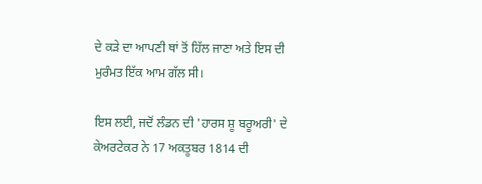ਦੇ ਕੜੇ ਦਾ ਆਪਣੀ ਥਾਂ ਤੋਂ ਹਿੱਲ ਜਾਣਾ ਅਤੇ ਇਸ ਦੀ ਮੁਰੰਮਤ ਇੱਕ ਆਮ ਗੱਲ ਸੀ।

ਇਸ ਲਈ, ਜਦੋਂ ਲੰਡਨ ਦੀ 'ਹਾਰਸ ਸ਼ੂ ਬਰੂਅਰੀ' ਦੇ ਕੇਅਰਟੇਕਰ ਨੇ 17 ਅਕਤੂਬਰ 1814 ਦੀ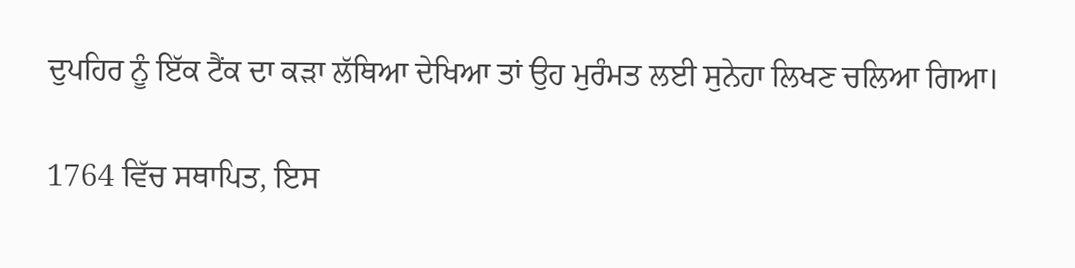ਦੁਪਹਿਰ ਨੂੰ ਇੱਕ ਟੈਂਕ ਦਾ ਕੜਾ ਲੱਥਿਆ ਦੇਖਿਆ ਤਾਂ ਉਹ ਮੁਰੰਮਤ ਲਈ ਸੁਨੇਹਾ ਲਿਖਣ ਚਲਿਆ ਗਿਆ।

1764 ਵਿੱਚ ਸਥਾਪਿਤ, ਇਸ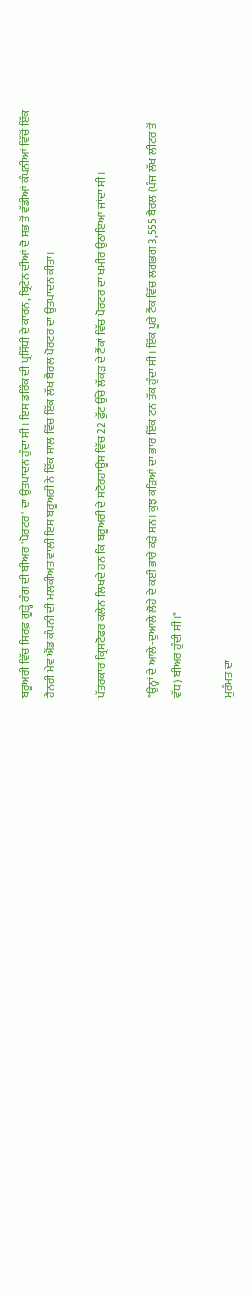ਬਰੂਅਰੀ ਵਿੱਚ ਸਿਰਫ਼ ਗੂੜ੍ਹੇ ਰੰਗ ਦੀ ਬੀਅਰ 'ਪੋਰਟਰ' ਦਾ ਉਤਪਾਦਨ ਹੁੰਦਾ ਸੀ। ਇਸ ਡਰਿੰਕ ਦੀ ਪ੍ਰਸਿੱਧੀ ਦੇ ਕਾਰਨ, ਬ੍ਰਿਟੇਨ ਦੀਆਂ ਦੋ ਸਭ ਤੋਂ ਵੱਡੀਆਂ ਕੰਪਨੀਆਂ ਵਿੱਚੋਂ ਇੱਕ ਹੈਨਰੀ ਮੇਵ ਐਂਡ ਕੰਪਨੀ ਦੀ ਮਲਕੀਅਤ ਵਾਲੀ ਇਸ ਬਰੂਅਰੀ ਨੇ ਇੱਕ ਸਾਲ ਵਿੱਚ ਇੱਕ ਲੱਖ ਬੈਰਲ ਪੋਰਟਰ ਦਾ ਉਤਪਾਦਨ ਕੀਤਾ।

ਪੱਤਰਕਾਰ ਕ੍ਰਿਸਟੋਫਰ ਕਲੇਨ ਲਿਖਦੇ ਹਨ ਕਿ ਬਰੂਅਰੀ ਦੇ ਸਟੋਰਹਾਊਸ ਵਿੱਚ 22 ਫੁੱਟ ਉੱਚੇ ਲੱਕੜ ਦੇ ਟੈਂਕਾਂ ਵਿੱਚ ਪੋਰਟਰ ਦਾ ਖਮੀਰ ਉਠਾਇਆ ਜਾਂਦਾ ਸੀ।

"ਉਨ੍ਹਾਂ ਦੇ ਆਲੇ-ਦੁਆਲੇ ਲੋਹੇ ਦੇ ਕਈ ਭਾਰੇ ਕੜੇ ਸਨ। ਕੁਝ ਕੜਿਆਂ ਦਾ ਭਾਰ ਇੱਕ ਟਨ ਤੱਕ ਹੁੰਦਾ ਸੀ। ਇੱਕ ਪੂਰੇ ਟੈਂਕ ਵਿੱਚ ਲਗਭਗ 3,555 ਬੈਰਲ (ਪੰਜ ਲੱਖ ਲੀਟਰ ਤੋਂ ਵੱਧ) ਬੀਅਰ ਹੁੰਦੀ ਸੀ।"

ਮੁਰੰਮਤ ਦਾ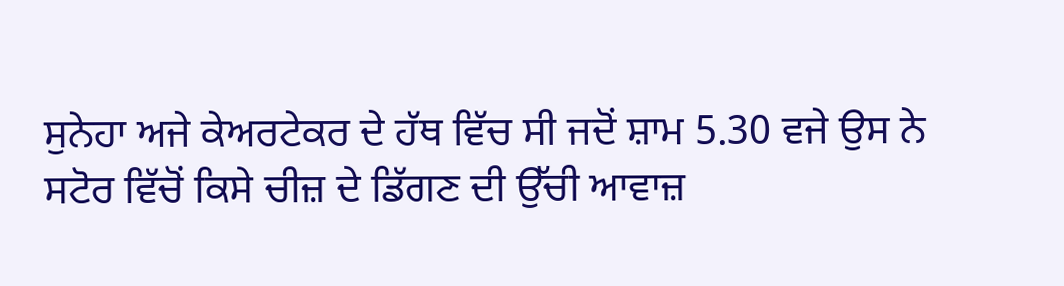ਸੁਨੇਹਾ ਅਜੇ ਕੇਅਰਟੇਕਰ ਦੇ ਹੱਥ ਵਿੱਚ ਸੀ ਜਦੋਂ ਸ਼ਾਮ 5.30 ਵਜੇ ਉਸ ਨੇ ਸਟੋਰ ਵਿੱਚੋਂ ਕਿਸੇ ਚੀਜ਼ ਦੇ ਡਿੱਗਣ ਦੀ ਉੱਚੀ ਆਵਾਜ਼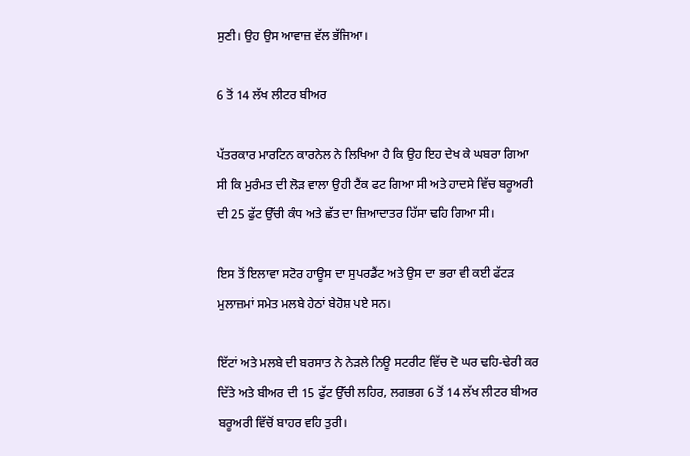ਸੁਣੀ। ਉਹ ਉਸ ਆਵਾਜ਼ ਵੱਲ ਭੱਜਿਆ।

6 ਤੋਂ 14 ਲੱਖ ਲੀਟਰ ਬੀਅਰ

ਪੱਤਰਕਾਰ ਮਾਰਟਿਨ ਕਾਰਨੇਲ ਨੇ ਲਿਖਿਆ ਹੈ ਕਿ ਉਹ ਇਹ ਦੇਖ ਕੇ ਘਬਰਾ ਗਿਆ ਸੀ ਕਿ ਮੁਰੰਮਤ ਦੀ ਲੋੜ ਵਾਲਾ ਉਹੀ ਟੈਂਕ ਫਟ ਗਿਆ ਸੀ ਅਤੇ ਹਾਦਸੇ ਵਿੱਚ ਬਰੂਅਰੀ ਦੀ 25 ਫੁੱਟ ਉੱਚੀ ਕੰਧ ਅਤੇ ਛੱਤ ਦਾ ਜ਼ਿਆਦਾਤਰ ਹਿੱਸਾ ਢਹਿ ਗਿਆ ਸੀ।

ਇਸ ਤੋਂ ਇਲਾਵਾ ਸਟੋਰ ਹਾਊਸ ਦਾ ਸੁਪਰਡੈਂਟ ਅਤੇ ਉਸ ਦਾ ਭਰਾ ਵੀ ਕਈ ਫੱਟੜ ਮੁਲਾਜ਼ਮਾਂ ਸਮੇਤ ਮਲਬੇ ਹੇਠਾਂ ਬੇਹੋਸ਼ ਪਏ ਸਨ।

ਇੱਟਾਂ ਅਤੇ ਮਲਬੇ ਦੀ ਬਰਸਾਤ ਨੇ ਨੇੜਲੇ ਨਿਊ ਸਟਰੀਟ ਵਿੱਚ ਦੋ ਘਰ ਢਹਿ-ਢੇਰੀ ਕਰ ਦਿੱਤੇ ਅਤੇ ਬੀਅਰ ਦੀ 15 ਫੁੱਟ ਉੱਚੀ ਲਹਿਰ, ਲਗਭਗ 6 ਤੋਂ 14 ਲੱਖ ਲੀਟਰ ਬੀਅਰ ਬਰੂਅਰੀ ਵਿੱਚੋਂ ਬਾਹਰ ਵਹਿ ਤੁਰੀ।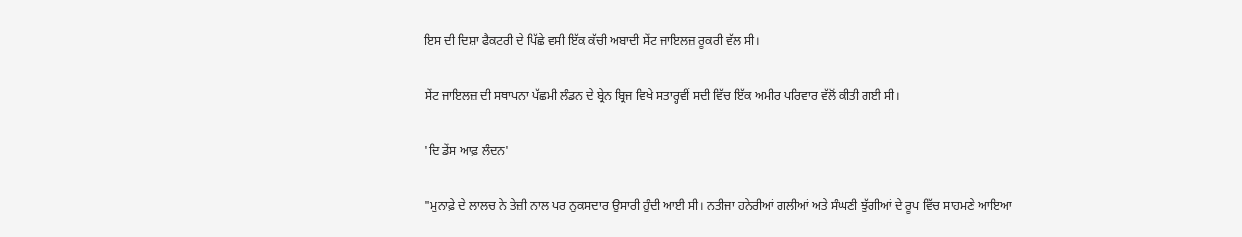ਇਸ ਦੀ ਦਿਸ਼ਾ ਫੈਕਟਰੀ ਦੇ ਪਿੱਛੇ ਵਸੀ ਇੱਕ ਕੱਚੀ ਅਬਾਦੀ ਸੇਂਟ ਜਾਇਲਜ਼ ਰੂਕਰੀ ਵੱਲ ਸੀ।

ਸੇਂਟ ਜਾਇਲਜ਼ ਦੀ ਸਥਾਪਨਾ ਪੱਛਮੀ ਲੰਡਨ ਦੇ ਬ੍ਰੇਨ ਬ੍ਰਿਜ ਵਿਖੇ ਸਤਾਰ੍ਹਵੀਂ ਸਦੀ ਵਿੱਚ ਇੱਕ ਅਮੀਰ ਪਰਿਵਾਰ ਵੱਲੋਂ ਕੀਤੀ ਗਈ ਸੀ।

'ਦਿ ਡੇਂਸ ਆਫ਼ ਲੰਦਨ'

"ਮੁਨਾਫ਼ੇ ਦੇ ਲਾਲਚ ਨੇ ਤੇਜ਼ੀ ਨਾਲ ਪਰ ਨੁਕਸਦਾਰ ਉਸਾਰੀ ਹੁੰਦੀ ਆਈ ਸੀ। ਨਤੀਜਾ ਹਨੇਰੀਆਂ ਗਲੀਆਂ ਅਤੇ ਸੰਘਣੀ ਝੁੱਗੀਆਂ ਦੇ ਰੂਪ ਵਿੱਚ ਸਾਹਮਣੇ ਆਇਆ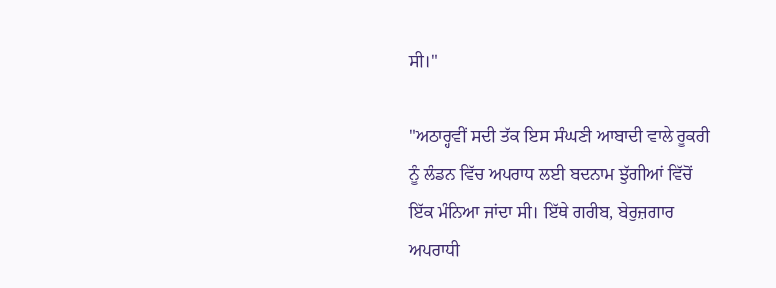ਸੀ।"

"ਅਠਾਰ੍ਹਵੀਂ ਸਦੀ ਤੱਕ ਇਸ ਸੰਘਣੀ ਆਬਾਦੀ ਵਾਲੇ ਰੂਕਰੀ ਨੂੰ ਲੰਡਨ ਵਿੱਚ ਅਪਰਾਧ ਲਈ ਬਦਨਾਮ ਝੁੱਗੀਆਂ ਵਿੱਚੋਂ ਇੱਕ ਮੰਨਿਆ ਜਾਂਦਾ ਸੀ। ਇੱਥੇ ਗਰੀਬ, ਬੇਰੁਜ਼ਗਾਰ ਅਪਰਾਧੀ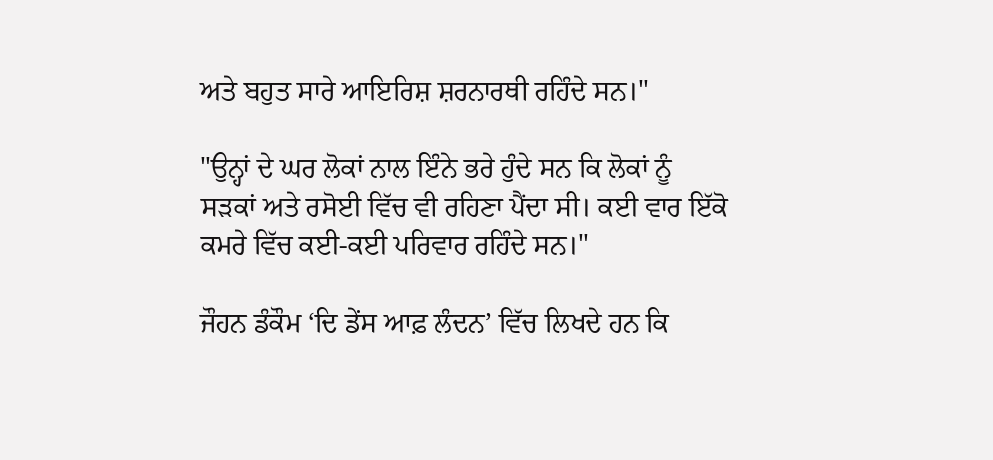ਅਤੇ ਬਹੁਤ ਸਾਰੇ ਆਇਰਿਸ਼ ਸ਼ਰਨਾਰਥੀ ਰਹਿੰਦੇ ਸਨ।"

"ਉਨ੍ਹਾਂ ਦੇ ਘਰ ਲੋਕਾਂ ਨਾਲ ਇੰਨੇ ਭਰੇ ਹੁੰਦੇ ਸਨ ਕਿ ਲੋਕਾਂ ਨੂੰ ਸੜਕਾਂ ਅਤੇ ਰਸੋਈ ਵਿੱਚ ਵੀ ਰਹਿਣਾ ਪੈਂਦਾ ਸੀ। ਕਈ ਵਾਰ ਇੱਕੋ ਕਮਰੇ ਵਿੱਚ ਕਈ-ਕਈ ਪਰਿਵਾਰ ਰਹਿੰਦੇ ਸਨ।"

ਜੌਹਨ ਡੰਕੌਮ ‘ਦਿ ਡੇਂਸ ਆਫ਼ ਲੰਦਨ’ ਵਿੱਚ ਲਿਖਦੇ ਹਨ ਕਿ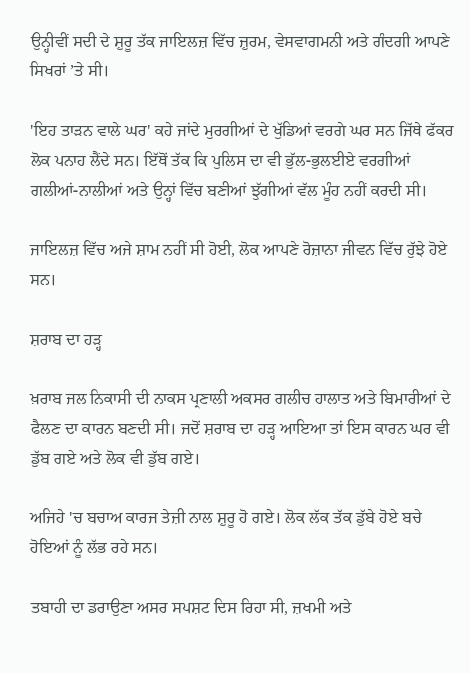ਉਨ੍ਹੀਵੀਂ ਸਦੀ ਦੇ ਸ਼ੁਰੂ ਤੱਕ ਜਾਇਲਜ਼ ਵਿੱਚ ਜ਼ੁਰਮ, ਵੇਸਵਾਗਮਨੀ ਅਤੇ ਗੰਦਗੀ ਆਪਣੇ ਸਿਖਰਾਂ ’ਤੇ ਸੀ।

'ਇਹ ਤਾੜਨ ਵਾਲੇ ਘਰ' ਕਹੇ ਜਾਂਦੇ ਮੁਰਗੀਆਂ ਦੇ ਖੁੱਡਿਆਂ ਵਰਗੇ ਘਰ ਸਨ ਜਿੱਥੇ ਫੱਕਰ ਲੋਕ ਪਨਾਹ ਲੈਂਦੇ ਸਨ। ਇੱਥੋਂ ਤੱਕ ਕਿ ਪੁਲਿਸ ਦਾ ਵੀ ਭੁੱਲ-ਭੁਲਈਏ ਵਰਗੀਆਂ ਗਲੀਆਂ-ਨਾਲੀਆਂ ਅਤੇ ਉਨ੍ਹਾਂ ਵਿੱਚ ਬਣੀਆਂ ਝੁੱਗੀਆਂ ਵੱਲ ਮੂੰਹ ਨਹੀਂ ਕਰਦੀ ਸੀ।

ਜਾਇਲਜ਼ ਵਿੱਚ ਅਜੇ ਸ਼ਾਮ ਨਹੀਂ ਸੀ ਹੋਈ, ਲੋਕ ਆਪਣੇ ਰੋਜ਼ਾਨਾ ਜੀਵਨ ਵਿੱਚ ਰੁੱਝੇ ਹੋਏ ਸਨ।

ਸ਼ਰਾਬ ਦਾ ਹੜ੍ਹ

ਖ਼ਰਾਬ ਜਲ ਨਿਕਾਸੀ ਦੀ ਨਾਕਸ ਪ੍ਰਣਾਲੀ ਅਕਸਰ ਗਲੀਚ ਹਾਲਾਤ ਅਤੇ ਬਿਮਾਰੀਆਂ ਦੇ ਫੈਲਣ ਦਾ ਕਾਰਨ ਬਣਦੀ ਸੀ। ਜਦੋਂ ਸ਼ਰਾਬ ਦਾ ਹੜ੍ਹ ਆਇਆ ਤਾਂ ਇਸ ਕਾਰਨ ਘਰ ਵੀ ਡੁੱਬ ਗਏ ਅਤੇ ਲੋਕ ਵੀ ਡੁੱਬ ਗਏ।

ਅਜਿਹੇ 'ਚ ਬਚਾਅ ਕਾਰਜ ਤੇਜ਼ੀ ਨਾਲ ਸ਼ੁਰੂ ਹੋ ਗਏ। ਲੋਕ ਲੱਕ ਤੱਕ ਡੁੱਬੇ ਹੋਏ ਬਚੇ ਹੋਇਆਂ ਨੂੰ ਲੱਭ ਰਹੇ ਸਨ।

ਤਬਾਹੀ ਦਾ ਡਰਾਉਣਾ ਅਸਰ ਸਪਸ਼ਟ ਦਿਸ ਰਿਹਾ ਸੀ, ਜ਼ਖਮੀ ਅਤੇ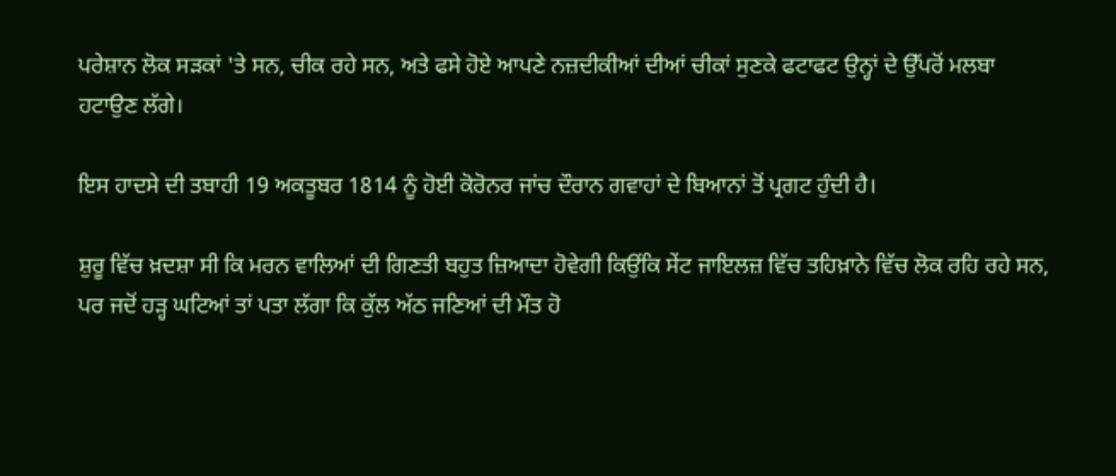ਪਰੇਸ਼ਾਨ ਲੋਕ ਸੜਕਾਂ 'ਤੇ ਸਨ, ਚੀਕ ਰਹੇ ਸਨ, ਅਤੇ ਫਸੇ ਹੋਏ ਆਪਣੇ ਨਜ਼ਦੀਕੀਆਂ ਦੀਆਂ ਚੀਕਾਂ ਸੁਣਕੇ ਫਟਾਫਟ ਉਨ੍ਹਾਂ ਦੇ ਉੱਪਰੋਂ ਮਲਬਾ ਹਟਾਉਣ ਲੱਗੇ।

ਇਸ ਹਾਦਸੇ ਦੀ ਤਬਾਹੀ 19 ਅਕਤੂਬਰ 1814 ਨੂੰ ਹੋਈ ਕੋਰੋਨਰ ਜਾਂਚ ਦੌਰਾਨ ਗਵਾਹਾਂ ਦੇ ਬਿਆਨਾਂ ਤੋਂ ਪ੍ਰਗਟ ਹੁੰਦੀ ਹੈ।

ਸ਼ੁਰੂ ਵਿੱਚ ਖ਼ਦਸ਼ਾ ਸੀ ਕਿ ਮਰਨ ਵਾਲਿਆਂ ਦੀ ਗਿਣਤੀ ਬਹੁਤ ਜ਼ਿਆਦਾ ਹੋਵੇਗੀ ਕਿਉਂਕਿ ਸੇਂਟ ਜਾਇਲਜ਼ ਵਿੱਚ ਤਹਿਖ਼ਾਨੇ ਵਿੱਚ ਲੋਕ ਰਹਿ ਰਹੇ ਸਨ, ਪਰ ਜਦੋਂ ਹੜ੍ਹ ਘਟਿਆਂ ਤਾਂ ਪਤਾ ਲੱਗਾ ਕਿ ਕੁੱਲ ਅੱਠ ਜਣਿਆਂ ਦੀ ਮੌਤ ਹੋ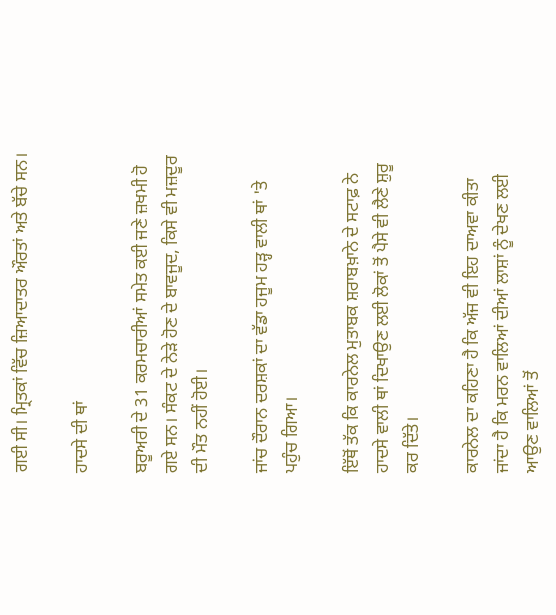ਗਈ ਸੀ। ਮ੍ਰਿਤਕਾਂ ਵਿੱਚ ਜ਼ਿਆਦਾਤਰ ਔਰਤਾਂ ਅਤੇ ਬੱਚੇ ਸਨ।

ਹਾਦਸੇ ਦੀ ਥਾਂ

ਬਰੂਅਰੀ ਦੇ 31 ਕਰਮਚਾਰੀਆਂ ਸਮੇਤ ਕਈ ਜਣੇ ਜ਼ਖਮੀ ਹੋ ਗਏ ਸਨ। ਸੰਕਟ ਦੇ ਨੇੜੇ ਹੋਣ ਦੇ ਬਾਵਜੂਦ, ਕਿਸੇ ਵੀ ਮਜ਼ਦੂਰ ਦੀ ਮੌਤ ਨਹੀਂ ਹੋਈ।

ਜਾਂਚ ਦੌਰਾਨ ਦਰਸ਼ਕਾਂ ਦਾ ਵੱਡਾ ਹਜੂਮ ਹੜ੍ਹ ਵਾਲੀ ਥਾਂ 'ਤੇ ਪਹੁੰਚ ਗਿਆ।

ਇੱਥੋਂ ਤੱਕ ਕਿ ਕਾਰਨੇਲ ਮੁਤਾਬਕ ਸ਼ਰਾਬਖ਼ਾਨੇ ਦੇ ਸਟਾਫ਼ ਨੇ ਹਾਦਸੇ ਵਾਲੀ ਥਾਂ ਦਿਖਾਉਣ ਲਈ ਲੋਕਾਂ ਤੋਂ ਪੈਸੇ ਵੀ ਲੈਣੇ ਸ਼ੁਰੂ ਕਰ ਦਿੱਤੇ।

ਕਾਰਨੇਲ ਦਾ ਕਹਿਣਾ ਹੈ ਕਿ ਅੱਜ ਵੀ ਇਹ ਦਾਅਵਾ ਕੀਤਾ ਜਾਂਦਾ ਹੈ ਕਿ ਮਰਨ ਵਾਲਿਆਂ ਦੀਆਂ ਲਾਸ਼ਾਂ ਨੂੰ ਦੇਖਣ ਲਈ ਆਉਣ ਵਾਲਿਆਂ ਤੋਂ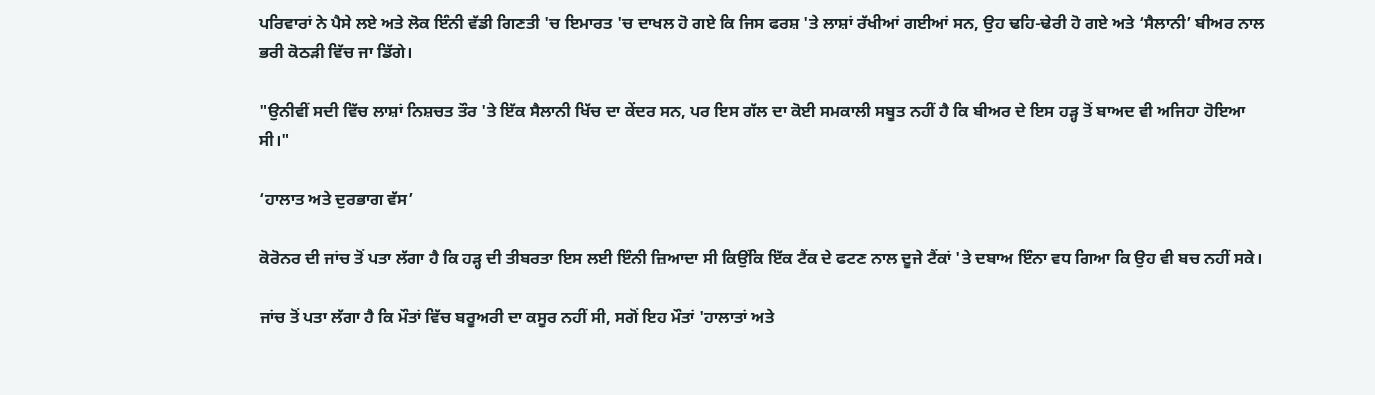ਪਰਿਵਾਰਾਂ ਨੇ ਪੈਸੇ ਲਏ ਅਤੇ ਲੋਕ ਇੰਨੀ ਵੱਡੀ ਗਿਣਤੀ 'ਚ ਇਮਾਰਤ 'ਚ ਦਾਖਲ ਹੋ ਗਏ ਕਿ ਜਿਸ ਫਰਸ਼ 'ਤੇ ਲਾਸ਼ਾਂ ਰੱਖੀਆਂ ਗਈਆਂ ਸਨ, ਉਹ ਢਹਿ-ਢੇਰੀ ਹੋ ਗਏ ਅਤੇ ‘ਸੈਲਾਨੀ’ ਬੀਅਰ ਨਾਲ ਭਰੀ ਕੋਠੜੀ ਵਿੱਚ ਜਾ ਡਿੱਗੇ।

"ਉਨੀਵੀਂ ਸਦੀ ਵਿੱਚ ਲਾਸ਼ਾਂ ਨਿਸ਼ਚਤ ਤੌਰ 'ਤੇ ਇੱਕ ਸੈਲਾਨੀ ਖਿੱਚ ਦਾ ਕੇਂਦਰ ਸਨ, ਪਰ ਇਸ ਗੱਲ ਦਾ ਕੋਈ ਸਮਕਾਲੀ ਸਬੂਤ ਨਹੀਂ ਹੈ ਕਿ ਬੀਅਰ ਦੇ ਇਸ ਹੜ੍ਹ ਤੋਂ ਬਾਅਦ ਵੀ ਅਜਿਹਾ ਹੋਇਆ ਸੀ।"

‘ਹਾਲਾਤ ਅਤੇ ਦੁਰਭਾਗ ਵੱਸ’

ਕੋਰੋਨਰ ਦੀ ਜਾਂਚ ਤੋਂ ਪਤਾ ਲੱਗਾ ਹੈ ਕਿ ਹੜ੍ਹ ਦੀ ਤੀਬਰਤਾ ਇਸ ਲਈ ਇੰਨੀ ਜ਼ਿਆਦਾ ਸੀ ਕਿਉਂਕਿ ਇੱਕ ਟੈਂਕ ਦੇ ਫਟਣ ਨਾਲ ਦੂਜੇ ਟੈਂਕਾਂ 'ਤੇ ਦਬਾਅ ਇੰਨਾ ਵਧ ਗਿਆ ਕਿ ਉਹ ਵੀ ਬਚ ਨਹੀਂ ਸਕੇ।

ਜਾਂਚ ਤੋਂ ਪਤਾ ਲੱਗਾ ਹੈ ਕਿ ਮੌਤਾਂ ਵਿੱਚ ਬਰੂਅਰੀ ਦਾ ਕਸੂਰ ਨਹੀਂ ਸੀ, ਸਗੋਂ ਇਹ ਮੌਤਾਂ 'ਹਾਲਾਤਾਂ ਅਤੇ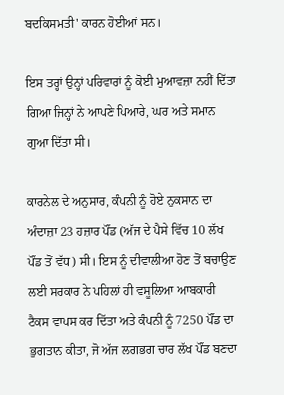ਬਦਕਿਸਮਤੀ' ਕਾਰਨ ਹੋਈਆਂ ਸਨ।

ਇਸ ਤਰ੍ਹਾਂ ਉਨ੍ਹਾਂ ਪਰਿਵਾਰਾਂ ਨੂੰ ਕੋਈ ਮੁਆਵਜ਼ਾ ਨਹੀਂ ਦਿੱਤਾ ਗਿਆ ਜਿਨ੍ਹਾਂ ਨੇ ਆਪਣੇ ਪਿਆਰੇ, ਘਰ ਅਤੇ ਸਮਾਨ ਗੁਆ ਦਿੱਤਾ ਸੀ।

ਕਾਰਨੇਲ ਦੇ ਅਨੁਸਾਰ, ਕੰਪਨੀ ਨੂੰ ਹੋਏ ਨੁਕਸਾਨ ਦਾ ਅੰਦਾਜ਼ਾ 23 ਹਜ਼ਾਰ ਪੌਂਡ (ਅੱਜ ਦੇ ਪੈਸੇ ਵਿੱਚ 10 ਲੱਖ ਪੌਂਡ ਤੋਂ ਵੱਧ) ਸੀ। ਇਸ ਨੂੰ ਦੀਵਾਲੀਆ ਹੋਣ ਤੋਂ ਬਚਾਉਣ ਲਈ ਸਰਕਾਰ ਨੇ ਪਹਿਲਾਂ ਹੀ ਵਸੂਲਿਆ ਆਬਕਾਰੀ ਟੈਕਸ ਵਾਪਸ ਕਰ ਦਿੱਤਾ ਅਤੇ ਕੰਪਨੀ ਨੂੰ 7250 ਪੌਂਡ ਦਾ ਭੁਗਤਾਨ ਕੀਤਾ, ਜੋ ਅੱਜ ਲਗਭਗ ਚਾਰ ਲੱਖ ਪੌਂਡ ਬਣਦਾ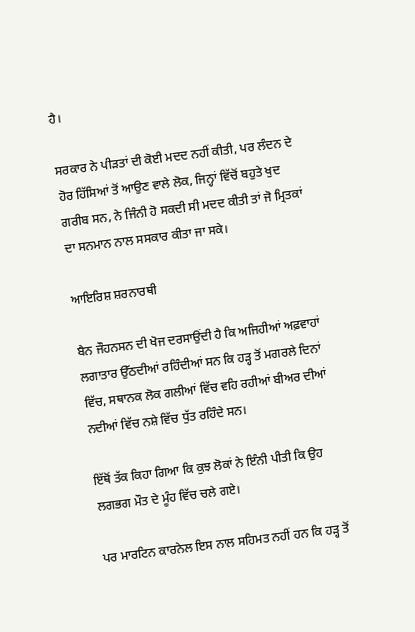ਹੈ।

ਸਰਕਾਰ ਨੇ ਪੀੜਤਾਂ ਦੀ ਕੋਈ ਮਦਦ ਨਹੀਂ ਕੀਤੀ, ਪਰ ਲੰਦਨ ਦੇ ਹੋਰ ਹਿੱਸਿਆਂ ਤੋਂ ਆਉਣ ਵਾਲੇ ਲੋਕ, ਜਿਨ੍ਹਾਂ ਵਿੱਚੋਂ ਬਹੁਤੇ ਖੁਦ ਗਰੀਬ ਸਨ, ਨੇ ਜਿੰਨੀ ਹੋ ਸਕਦੀ ਸੀ ਮਦਦ ਕੀਤੀ ਤਾਂ ਜੋ ਮ੍ਰਿਤਕਾਂ ਦਾ ਸਨਮਾਨ ਨਾਲ ਸਸਕਾਰ ਕੀਤਾ ਜਾ ਸਕੇ।

ਆਇਰਿਸ਼ ਸ਼ਰਨਾਰਥੀ

ਬੈਨ ਜੌਹਨਸਨ ਦੀ ਖੋਜ ਦਰਸਾਉਂਦੀ ਹੈ ਕਿ ਅਜਿਹੀਆਂ ਅਫ਼ਵਾਹਾਂ ਲਗਾਤਾਰ ਉੱਠਦੀਆਂ ਰਹਿੰਦੀਆਂ ਸਨ ਕਿ ਹੜ੍ਹ ਤੋਂ ਮਗਰਲੇ ਦਿਨਾਂ ਵਿੱਚ, ਸਥਾਨਕ ਲੋਕ ਗਲੀਆਂ ਵਿੱਚ ਵਹਿ ਰਹੀਆਂ ਬੀਅਰ ਦੀਆਂ ਨਦੀਆਂ ਵਿੱਚ ਨਸ਼ੇ ਵਿੱਚ ਧੁੱਤ ਰਹਿੰਦੇ ਸਨ।

ਇੱਥੋਂ ਤੱਕ ਕਿਹਾ ਗਿਆ ਕਿ ਕੁਝ ਲੋਕਾਂ ਨੇ ਇੰਨੀ ਪੀਤੀ ਕਿ ਉਹ ਲਗਭਗ ਮੌਤ ਦੇ ਮੂੰਹ ਵਿੱਚ ਚਲੇ ਗਏ।

ਪਰ ਮਾਰਟਿਨ ਕਾਰਨੇਲ ਇਸ ਨਾਲ ਸਹਿਮਤ ਨਹੀਂ ਹਨ ਕਿ ਹੜ੍ਹ ਤੋਂ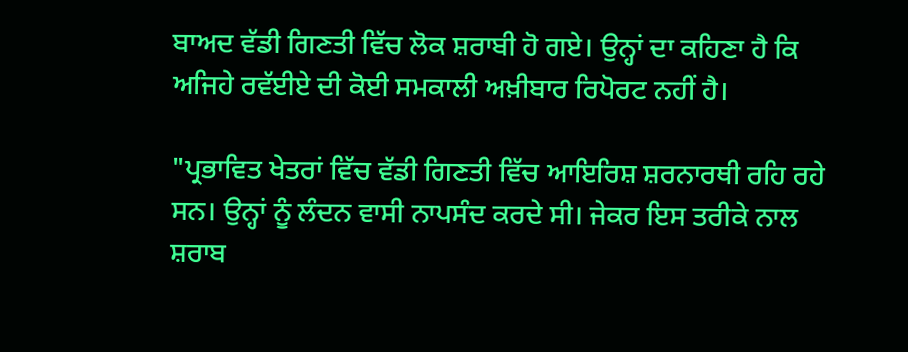ਬਾਅਦ ਵੱਡੀ ਗਿਣਤੀ ਵਿੱਚ ਲੋਕ ਸ਼ਰਾਬੀ ਹੋ ਗਏ। ਉਨ੍ਹਾਂ ਦਾ ਕਹਿਣਾ ਹੈ ਕਿ ਅਜਿਹੇ ਰਵੱਈਏ ਦੀ ਕੋਈ ਸਮਕਾਲੀ ਅਖ਼ੀਬਾਰ ਰਿਪੋਰਟ ਨਹੀਂ ਹੈ।

"ਪ੍ਰਭਾਵਿਤ ਖੇਤਰਾਂ ਵਿੱਚ ਵੱਡੀ ਗਿਣਤੀ ਵਿੱਚ ਆਇਰਿਸ਼ ਸ਼ਰਨਾਰਥੀ ਰਹਿ ਰਹੇ ਸਨ। ਉਨ੍ਹਾਂ ਨੂੰ ਲੰਦਨ ਵਾਸੀ ਨਾਪਸੰਦ ਕਰਦੇ ਸੀ। ਜੇਕਰ ਇਸ ਤਰੀਕੇ ਨਾਲ ਸ਼ਰਾਬ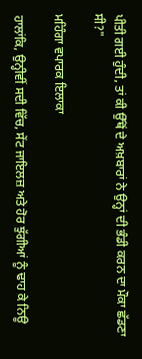ਪੀਤੀ ਗਈ ਹੁੰਦੀ, ਤਾਂ ਕੀ ਉੱਥੋਂ ਦੇ ਅਖ਼ਬਾਰਾਂ ਨੇ ਉਨ੍ਹਾਂ ਦੀ ਭੰਡੀ ਕਰਨ ਦਾ ਮੌਕਾ ਛੱਡਣਾ ਸੀ?"

ਮਹਿੰਗਾ ਵਪਾਰਕ ਇਲਾਕਾ

ਹਾਲਾਂਕਿ, ਉਨ੍ਹੀਵੀਂ ਸਦੀ ਵਿੱਚ, ਸੇਂਟ ਜਾਇਲਜ਼ ਅਤੇ ਹੋਰ ਝੁੱਗੀਆਂ ਨੂੰ ਢਾਹ ਕੇ ਨਿਊ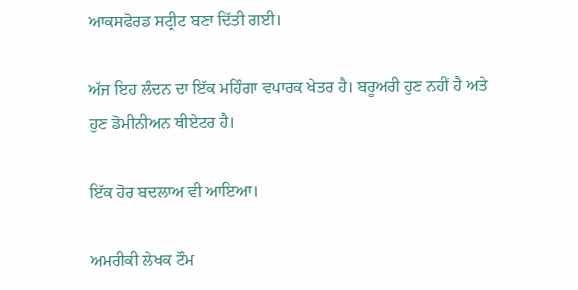ਆਕਸਫੋਰਡ ਸਟ੍ਰੀਟ ਬਣਾ ਦਿੱਤੀ ਗਈ।

ਅੱਜ ਇਹ ਲੰਦਨ ਦਾ ਇੱਕ ਮਹਿੰਗਾ ਵਪਾਰਕ ਖੇਤਰ ਹੈ। ਬਰੂਅਰੀ ਹੁਣ ਨਹੀਂ ਹੈ ਅਤੇ ਹੁਣ ਡੋਮੀਨੀਅਨ ਥੀਏਟਰ ਹੈ।

ਇੱਕ ਹੋਰ ਬਦਲਾਅ ਵੀ ਆਇਆ।

ਅਮਰੀਕੀ ਲੇਖਕ ਟੌਮ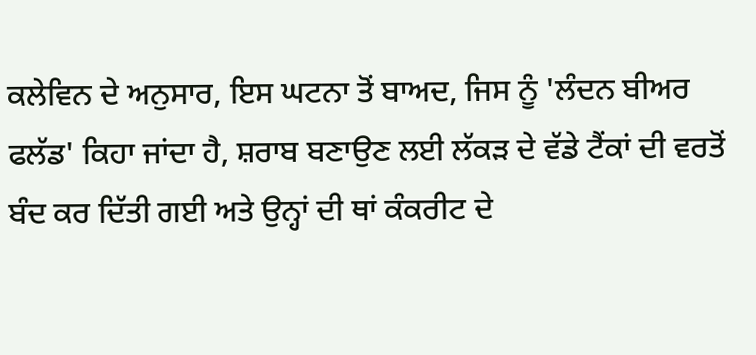ਕਲੇਵਿਨ ਦੇ ਅਨੁਸਾਰ, ਇਸ ਘਟਨਾ ਤੋਂ ਬਾਅਦ, ਜਿਸ ਨੂੰ 'ਲੰਦਨ ਬੀਅਰ ਫਲੱਡ' ਕਿਹਾ ਜਾਂਦਾ ਹੈ, ਸ਼ਰਾਬ ਬਣਾਉਣ ਲਈ ਲੱਕੜ ਦੇ ਵੱਡੇ ਟੈਂਕਾਂ ਦੀ ਵਰਤੋਂ ਬੰਦ ਕਰ ਦਿੱਤੀ ਗਈ ਅਤੇ ਉਨ੍ਹਾਂ ਦੀ ਥਾਂ ਕੰਕਰੀਟ ਦੇ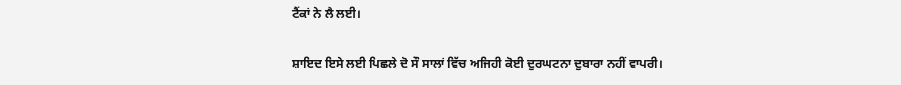ਟੈਂਕਾਂ ਨੇ ਲੈ ਲਈ।

ਸ਼ਾਇਦ ਇਸੇ ਲਈ ਪਿਛਲੇ ਦੋ ਸੌ ਸਾਲਾਂ ਵਿੱਚ ਅਜਿਹੀ ਕੋਈ ਦੁਰਘਟਨਾ ਦੁਬਾਰਾ ਨਹੀਂ ਵਾਪਰੀ।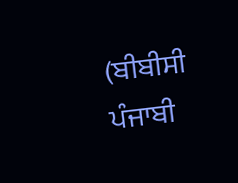(ਬੀਬੀਸੀ ਪੰਜਾਬੀ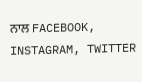ਨਾਲ FACEBOOK, INSTAGRAM, TWITTER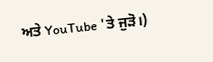ਅਤੇ YouTube 'ਤੇ ਜੁੜੋ।)